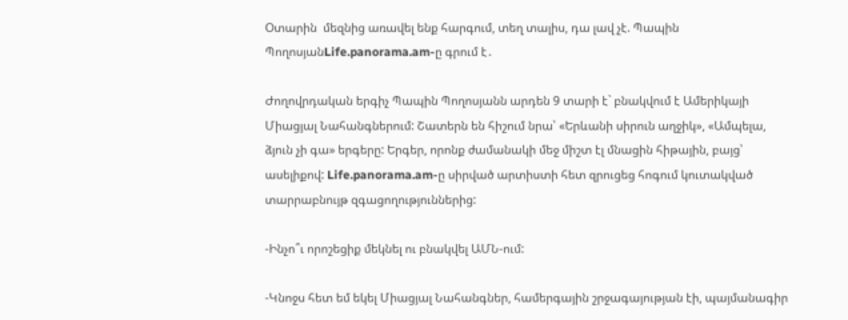Oտարին  մեզնից առավել ենք հարգում, տեղ տալիս, դա լավ չէ. Պապին ՊողոսյանLife.panorama.am-ը գրում է․

Ժողովրդական երգիչ Պապին Պողոսյանն արդեն 9 տարի է` բնակվում է Ամերիկայի Միացյալ Նահանգներում: Շատերն են հիշում նրա՝ «Երևանի սիրուն աղջիկ», «Ամպելա, ձյուն չի գա» երգերը: Երգեր, որոնք ժամանակի մեջ միշտ էլ մնացին հիթային, բայց՝ ասելիքով: Life.panorama.am-ը սիրված արտիստի հետ զրուցեց հոգում կուտակված տարրաբնույթ զգացողություններից:

-Ինչո՞ւ որոշեցիք մեկնել ու բնակվել ԱՄՆ-ում:

-Կնոջս հետ եմ եկել Միացյալ Նահանգներ, համերգային շրջագայության էի, պայմանագիր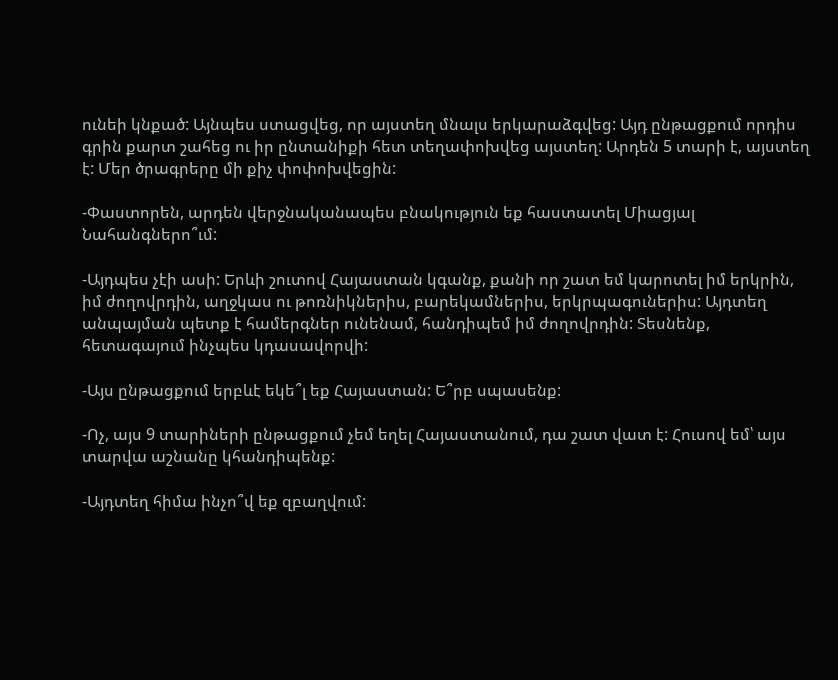ունեի կնքած: Այնպես ստացվեց, որ այստեղ մնալս երկարաձգվեց: Այդ ընթացքում որդիս գրին քարտ շահեց ու իր ընտանիքի հետ տեղափոխվեց այստեղ: Արդեն 5 տարի է, այստեղ է: Մեր ծրագրերը մի քիչ փոփոխվեցին:

-Փաստորեն, արդեն վերջնականապես բնակություն եք հաստատել Միացյալ Նահանգներո՞ւմ:

-Այդպես չէի ասի: Երևի շուտով Հայաստան կգանք, քանի որ շատ եմ կարոտել իմ երկրին, իմ ժողովրդին, աղջկաս ու թոռնիկներիս, բարեկամներիս, երկրպագուներիս: Այդտեղ անպայման պետք է համերգներ ունենամ, հանդիպեմ իմ ժողովրդին: Տեսնենք, հետագայում ինչպես կդասավորվի:

-Այս ընթացքում երբևէ եկե՞լ եք Հայաստան: Ե՞րբ սպասենք:

-Ոչ, այս 9 տարիների ընթացքում չեմ եղել Հայաստանում, դա շատ վատ է: Հուսով եմ՝ այս տարվա աշնանը կհանդիպենք:

-Այդտեղ հիմա ինչո՞վ եք զբաղվում: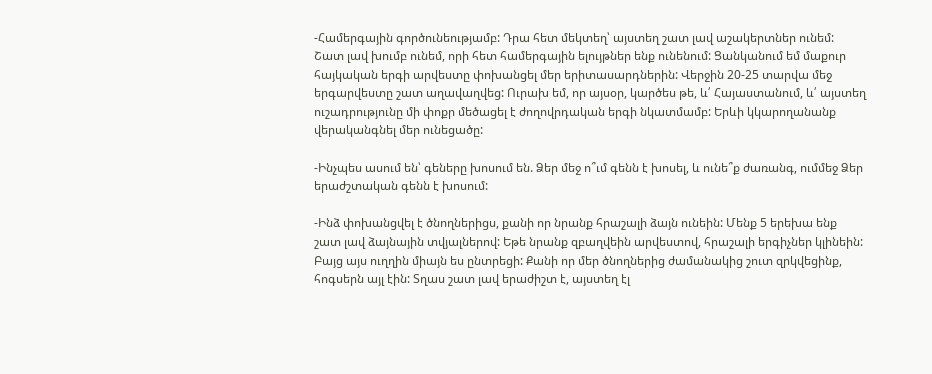-Համերգային գործունեությամբ: Դրա հետ մեկտեղ՝ այստեղ շատ լավ աշակերտներ ունեմ: Շատ լավ խումբ ունեմ, որի հետ համերգային ելույթներ ենք ունենում: Ցանկանում եմ մաքուր հայկական երգի արվեստը փոխանցել մեր երիտասարդներին: Վերջին 20-25 տարվա մեջ երգարվեստը շատ աղավաղվեց: Ուրախ եմ, որ այսօր, կարծես թե, և՛ Հայաստանում, և՛ այստեղ ուշադրությունը մի փոքր մեծացել է ժողովրդական երգի նկատմամբ: Երևի կկարողանանք վերականգնել մեր ունեցածը:

-Ինչպես ասում են՝ գեները խոսում են. Ձեր մեջ ո՞ւմ գենն է խոսել, և ունե՞ք ժառանգ, ումմեջ Ձեր երաժշտական գենն է խոսում:

-Ինձ փոխանցվել է ծնողներիցս, քանի որ նրանք հրաշալի ձայն ունեին: Մենք 5 երեխա ենք շատ լավ ձայնային տվյալներով: Եթե նրանք զբաղվեին արվեստով, հրաշալի երգիչներ կլինեին: Բայց այս ուղղին միայն ես ընտրեցի: Քանի որ մեր ծնողներից ժամանակից շուտ զրկվեցինք, հոգսերն այլ էին: Տղաս շատ լավ երաժիշտ է, այստեղ էլ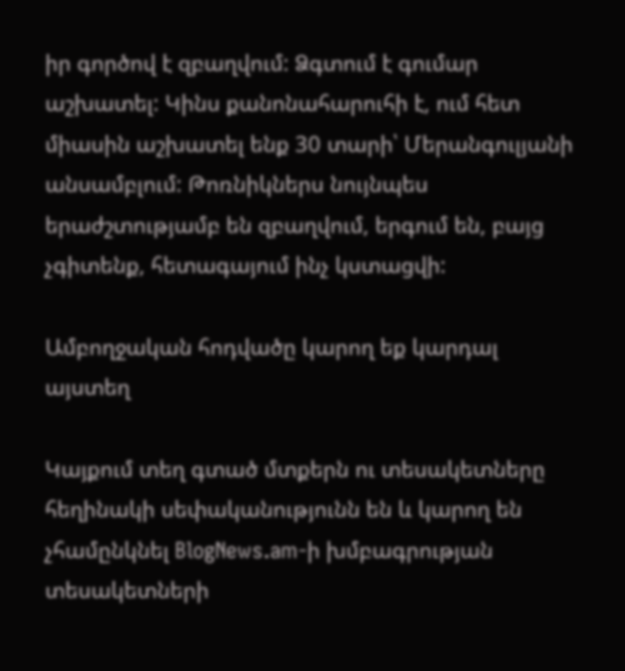իր գործով է զբաղվում: Ձգտում է գումար աշխատել: Կինս քանոնահարուհի է, ում հետ միասին աշխատել ենք 30 տարի՝ Մերանգուլյանի անսամբլում: Թոռնիկներս նույնպես երաժշտությամբ են զբաղվում, երգում են, բայց չգիտենք, հետագայում ինչ կստացվի:

Ամբողջական հոդվածը կարող եք կարդալ այստեղ

Կայքում տեղ գտած մտքերն ու տեսակետները հեղինակի սեփականությունն են և կարող են չհամընկնել BlogNews.am-ի խմբագրության տեսակետների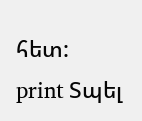հետ:
print Տպել